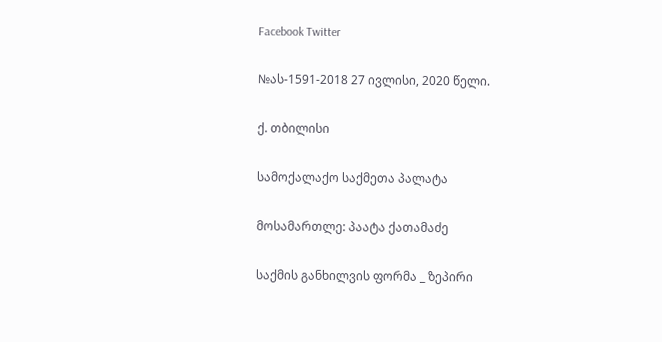Facebook Twitter

№ას-1591-2018 27 ივლისი, 2020 წელი.

ქ. თბილისი

სამოქალაქო საქმეთა პალატა

მოსამართლე: პაატა ქათამაძე

საქმის განხილვის ფორმა _ ზეპირი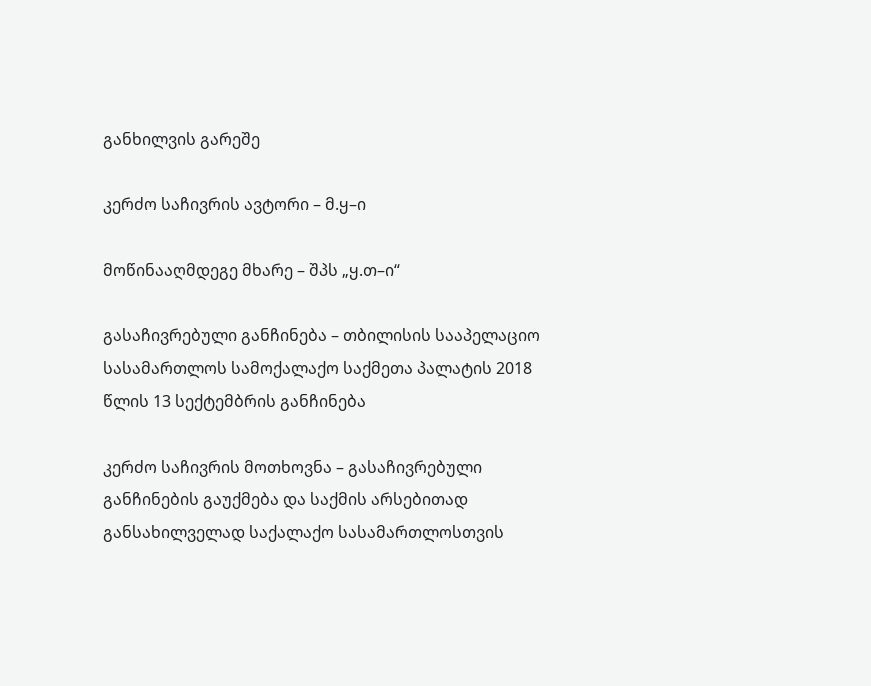განხილვის გარეშე

კერძო საჩივრის ავტორი – მ.ყ–ი

მოწინააღმდეგე მხარე – შპს „ყ.თ–ი“

გასაჩივრებული განჩინება – თბილისის სააპელაციო სასამართლოს სამოქალაქო საქმეთა პალატის 2018 წლის 13 სექტემბრის განჩინება

კერძო საჩივრის მოთხოვნა – გასაჩივრებული განჩინების გაუქმება და საქმის არსებითად განსახილველად საქალაქო სასამართლოსთვის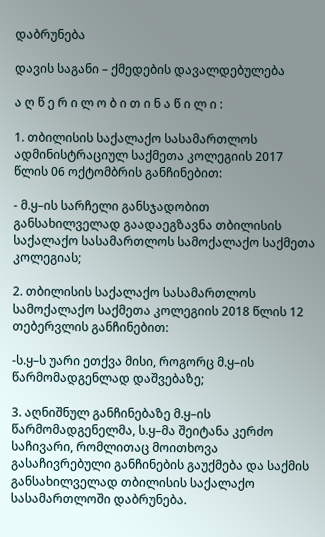დაბრუნება

დავის საგანი – ქმედების დავალდებულება

ა ღ წ ე რ ი ლ ო ბ ი თ ი ნ ა წ ი ლ ი :

1. თბილისის საქალაქო სასამართლოს ადმინისტრაციულ საქმეთა კოლეგიის 2017 წლის 06 ოქტომბრის განჩინებით:

- მ.ყ–ის სარჩელი განსჯადობით განსახილველად გაადაეგზავნა თბილისის საქალაქო სასამართლოს სამოქალაქო საქმეთა კოლეგიას;

2. თბილისის საქალაქო სასამართლოს სამოქალაქო საქმეთა კოლეგიის 2018 წლის 12 თებერვლის განჩინებით:

-ს.ყ–ს უარი ეთქვა მისი, როგორც მ.ყ–ის წარმომადგენლად დაშვებაზე;

3. აღნიშნულ განჩინებაზე მ.ყ–ის წარმომადგენელმა, ს.ყ–მა შეიტანა კერძო საჩივარი, რომლითაც მოითხოვა გასაჩივრებული განჩინების გაუქმება და საქმის განსახილველად თბილისის საქალაქო სასამართლოში დაბრუნება.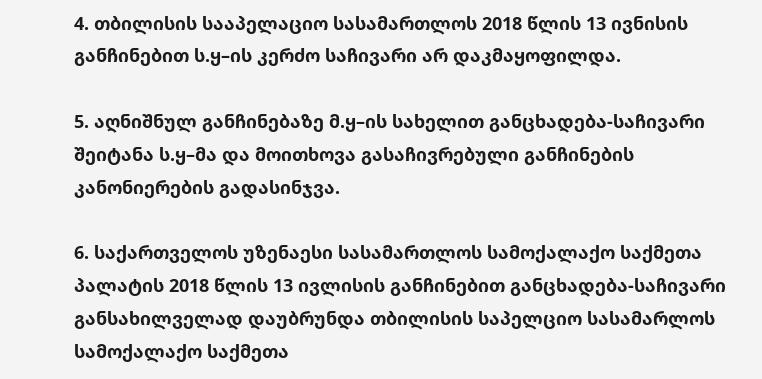4. თბილისის სააპელაციო სასამართლოს 2018 წლის 13 ივნისის განჩინებით ს.ყ–ის კერძო საჩივარი არ დაკმაყოფილდა.

5. აღნიშნულ განჩინებაზე მ.ყ–ის სახელით განცხადება-საჩივარი შეიტანა ს.ყ–მა და მოითხოვა გასაჩივრებული განჩინების კანონიერების გადასინჯვა.

6. საქართველოს უზენაესი სასამართლოს სამოქალაქო საქმეთა პალატის 2018 წლის 13 ივლისის განჩინებით განცხადება-საჩივარი განსახილველად დაუბრუნდა თბილისის საპელციო სასამარლოს სამოქალაქო საქმეთა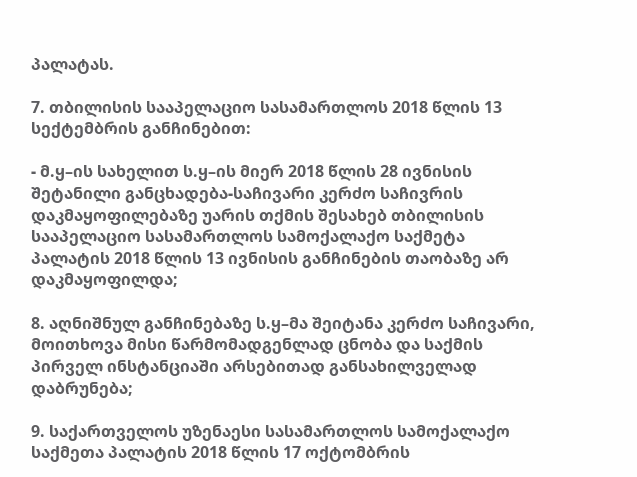პალატას.

7. თბილისის სააპელაციო სასამართლოს 2018 წლის 13 სექტემბრის განჩინებით:

- მ.ყ–ის სახელით ს.ყ–ის მიერ 2018 წლის 28 ივნისის შეტანილი განცხადება-საჩივარი კერძო საჩივრის დაკმაყოფილებაზე უარის თქმის შესახებ თბილისის სააპელაციო სასამართლოს სამოქალაქო საქმეტა პალატის 2018 წლის 13 ივნისის განჩინების თაობაზე არ დაკმაყოფილდა;

8. აღნიშნულ განჩინებაზე ს.ყ–მა შეიტანა კერძო საჩივარი, მოითხოვა მისი წარმომადგენლად ცნობა და საქმის პირველ ინსტანციაში არსებითად განსახილველად დაბრუნება;

9. საქართველოს უზენაესი სასამართლოს სამოქალაქო საქმეთა პალატის 2018 წლის 17 ოქტომბრის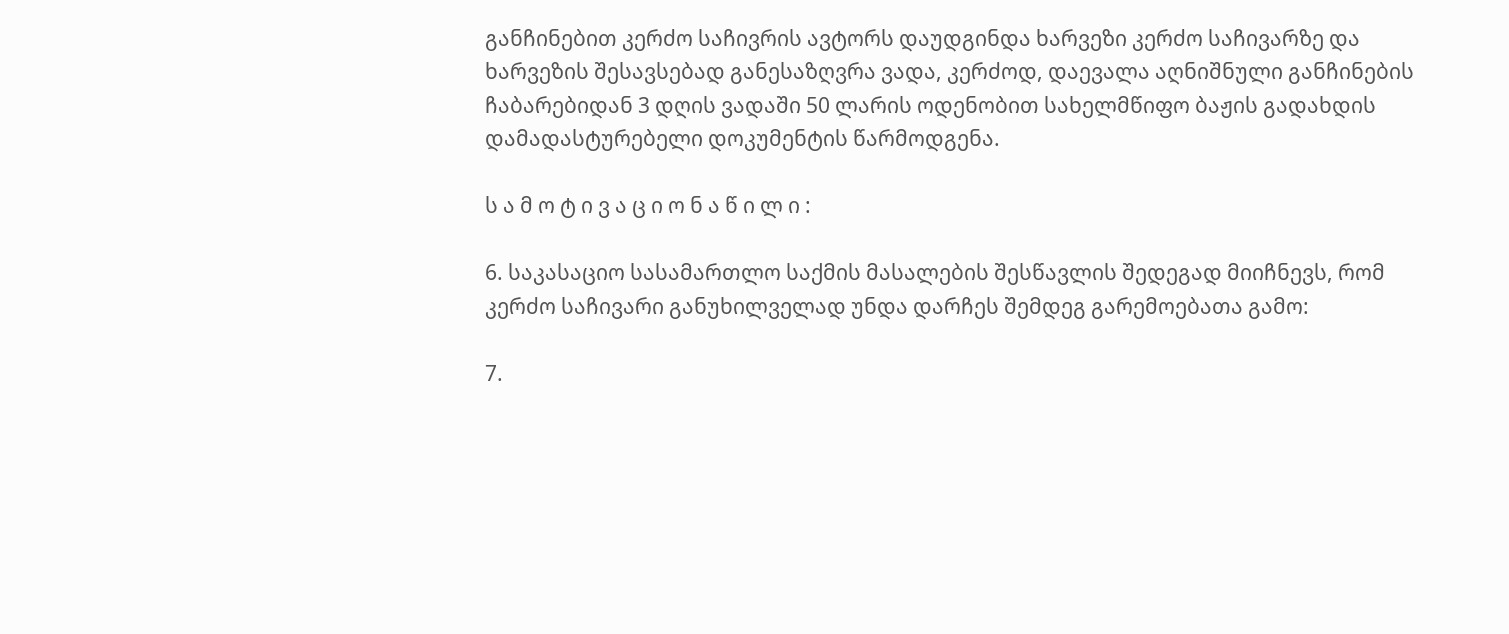განჩინებით კერძო საჩივრის ავტორს დაუდგინდა ხარვეზი კერძო საჩივარზე და ხარვეზის შესავსებად განესაზღვრა ვადა, კერძოდ, დაევალა აღნიშნული განჩინების ჩაბარებიდან 3 დღის ვადაში 50 ლარის ოდენობით სახელმწიფო ბაჟის გადახდის დამადასტურებელი დოკუმენტის წარმოდგენა.

ს ა მ ო ტ ი ვ ა ც ი ო ნ ა წ ი ლ ი :

6. საკასაციო სასამართლო საქმის მასალების შესწავლის შედეგად მიიჩნევს, რომ კერძო საჩივარი განუხილველად უნდა დარჩეს შემდეგ გარემოებათა გამო:

7.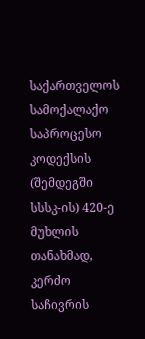საქართველოს სამოქალაქო საპროცესო კოდექსის (შემდეგში სსსკ-ის) 420-ე მუხლის თანახმად, კერძო საჩივრის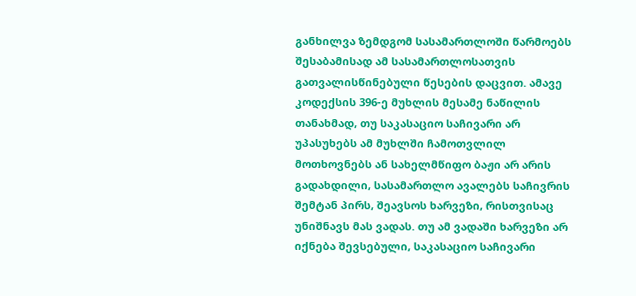განხილვა ზემდგომ სასამართლოში წარმოებს შესაბამისად ამ სასამართლოსათვის გათვალისწინებული წესების დაცვით. ამავე კოდექსის 396-ე მუხლის მესამე ნაწილის თანახმად, თუ საკასაციო საჩივარი არ უპასუხებს ამ მუხლში ჩამოთვლილ მოთხოვნებს ან სახელმწიფო ბაჟი არ არის გადახდილი, სასამართლო ავალებს საჩივრის შემტან პირს, შეავსოს ხარვეზი, რისთვისაც უნიშნავს მას ვადას. თუ ამ ვადაში ხარვეზი არ იქნება შევსებული, საკასაციო საჩივარი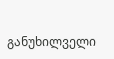განუხილველი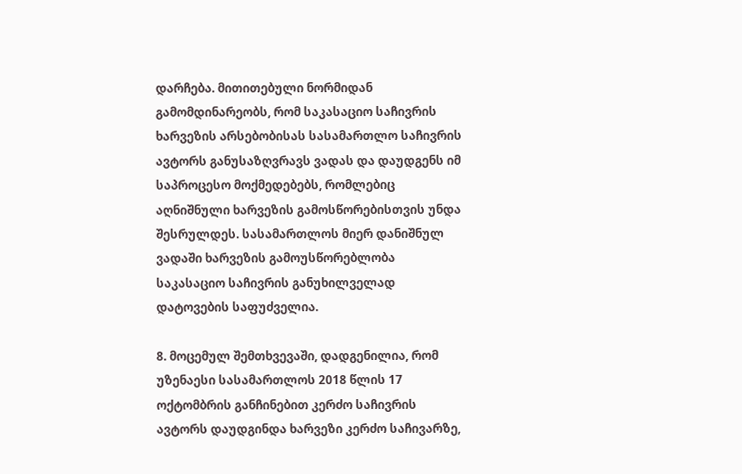დარჩება. მითითებული ნორმიდან გამომდინარეობს, რომ საკასაციო საჩივრის ხარვეზის არსებობისას სასამართლო საჩივრის ავტორს განუსაზღვრავს ვადას და დაუდგენს იმ საპროცესო მოქმედებებს, რომლებიც აღნიშნული ხარვეზის გამოსწორებისთვის უნდა შესრულდეს. სასამართლოს მიერ დანიშნულ ვადაში ხარვეზის გამოუსწორებლობა საკასაციო საჩივრის განუხილველად დატოვების საფუძველია.

8. მოცემულ შემთხვევაში, დადგენილია, რომ უზენაესი სასამართლოს 2018 წლის 17 ოქტომბრის განჩინებით კერძო საჩივრის ავტორს დაუდგინდა ხარვეზი კერძო საჩივარზე,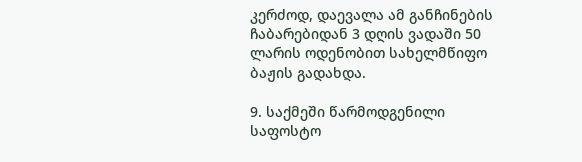კერძოდ, დაევალა ამ განჩინების ჩაბარებიდან 3 დღის ვადაში 50 ლარის ოდენობით სახელმწიფო ბაჟის გადახდა.

9. საქმეში წარმოდგენილი საფოსტო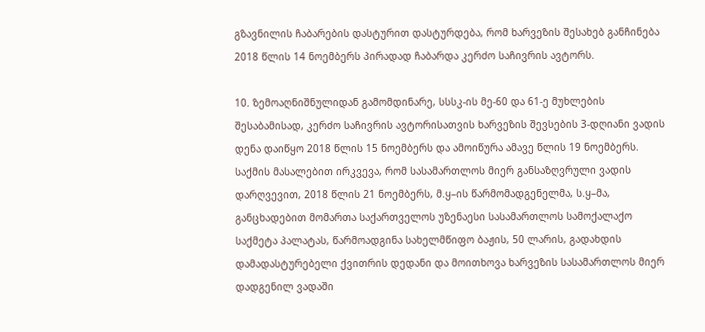გზავნილის ჩაბარების დასტურით დასტურდება, რომ ხარვეზის შესახებ განჩინება 2018 წლის 14 ნოემბერს პირადად ჩაბარდა კერძო საჩივრის ავტორს.

10. ზემოაღნიშნულიდან გამომდინარე, სსსკ-ის მე-60 და 61-ე მუხლების შესაბამისად, კერძო საჩივრის ავტორისათვის ხარვეზის შევსების 3-დღიანი ვადის დენა დაიწყო 2018 წლის 15 ნოემბერს და ამოიწურა ამავე წლის 19 ნოემბერს. საქმის მასალებით ირკვევა, რომ სასამართლოს მიერ განსაზღვრული ვადის დარღვევით, 2018 წლის 21 ნოემბერს, მ.ყ–ის წარმომადგენელმა, ს.ყ–მა, განცხადებით მომართა საქართველოს უზენაესი სასამართლოს სამოქალაქო საქმეტა პალატას, წარმოადგინა სახელმწიფო ბაჟის, 50 ლარის, გადახდის დამადასტურებელი ქვითრის დედანი და მოითხოვა ხარვეზის სასამართლოს მიერ დადგენილ ვადაში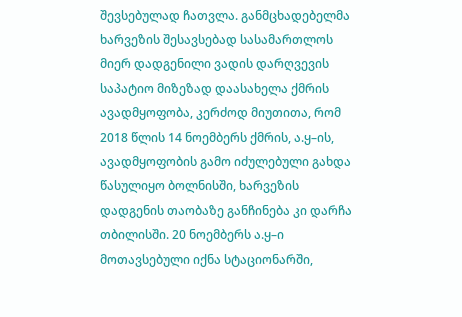შევსებულად ჩათვლა. განმცხადებელმა ხარვეზის შესავსებად სასამართლოს მიერ დადგენილი ვადის დარღვევის საპატიო მიზეზად დაასახელა ქმრის ავადმყოფობა, კერძოდ მიუთითა, რომ 2018 წლის 14 ნოემბერს ქმრის, ა.ყ–ის, ავადმყოფობის გამო იძულებული გახდა წასულიყო ბოლნისში, ხარვეზის დადგენის თაობაზე განჩინება კი დარჩა თბილისში. 20 ნოემბერს ა.ყ–ი მოთავსებული იქნა სტაციონარში,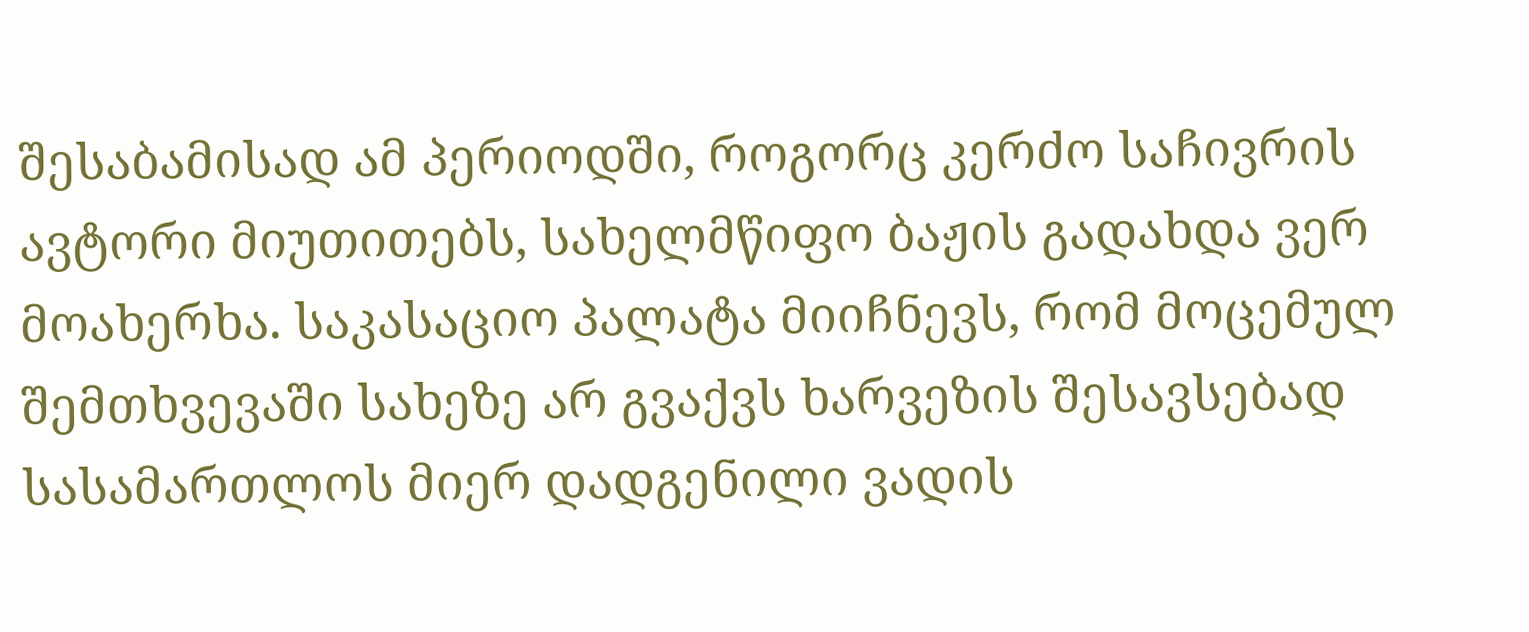შესაბამისად ამ პერიოდში, როგორც კერძო საჩივრის ავტორი მიუთითებს, სახელმწიფო ბაჟის გადახდა ვერ მოახერხა. საკასაციო პალატა მიიჩნევს, რომ მოცემულ შემთხვევაში სახეზე არ გვაქვს ხარვეზის შესავსებად სასამართლოს მიერ დადგენილი ვადის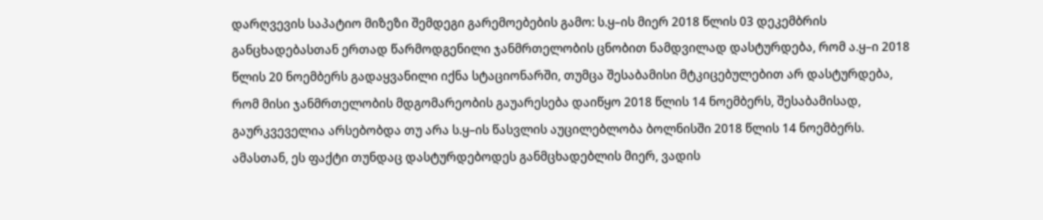დარღვევის საპატიო მიზეზი შემდეგი გარემოებების გამო: ს.ყ–ის მიერ 2018 წლის 03 დეკემბრის განცხადებასთან ერთად წარმოდგენილი ჯანმრთელობის ცნობით ნამდვილად დასტურდება, რომ ა.ყ–ი 2018 წლის 20 ნოემბერს გადაყვანილი იქნა სტაციონარში, თუმცა შესაბამისი მტკიცებულებით არ დასტურდება, რომ მისი ჯანმრთელობის მდგომარეობის გაუარესება დაიწყო 2018 წლის 14 ნოემბერს, შესაბამისად, გაურკვეველია არსებობდა თუ არა ს.ყ–ის წასვლის აუცილებლობა ბოლნისში 2018 წლის 14 ნოემბერს. ამასთან, ეს ფაქტი თუნდაც დასტურდებოდეს განმცხადებლის მიერ, ვადის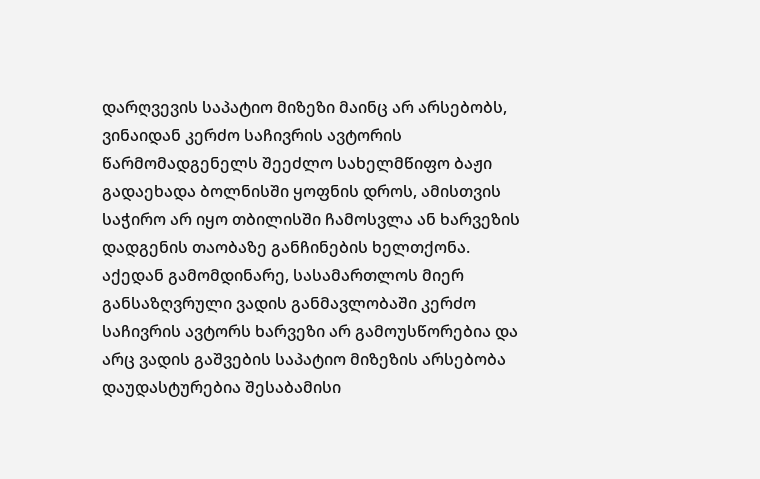დარღვევის საპატიო მიზეზი მაინც არ არსებობს, ვინაიდან კერძო საჩივრის ავტორის წარმომადგენელს შეეძლო სახელმწიფო ბაჟი გადაეხადა ბოლნისში ყოფნის დროს, ამისთვის საჭირო არ იყო თბილისში ჩამოსვლა ან ხარვეზის დადგენის თაობაზე განჩინების ხელთქონა. აქედან გამომდინარე, სასამართლოს მიერ განსაზღვრული ვადის განმავლობაში კერძო საჩივრის ავტორს ხარვეზი არ გამოუსწორებია და არც ვადის გაშვების საპატიო მიზეზის არსებობა დაუდასტურებია შესაბამისი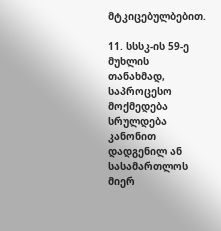მტკიცებულბებით.

11. სსსკ-ის 59-ე მუხლის თანახმად, საპროცესო მოქმედება სრულდება კანონით დადგენილ ან სასამართლოს მიერ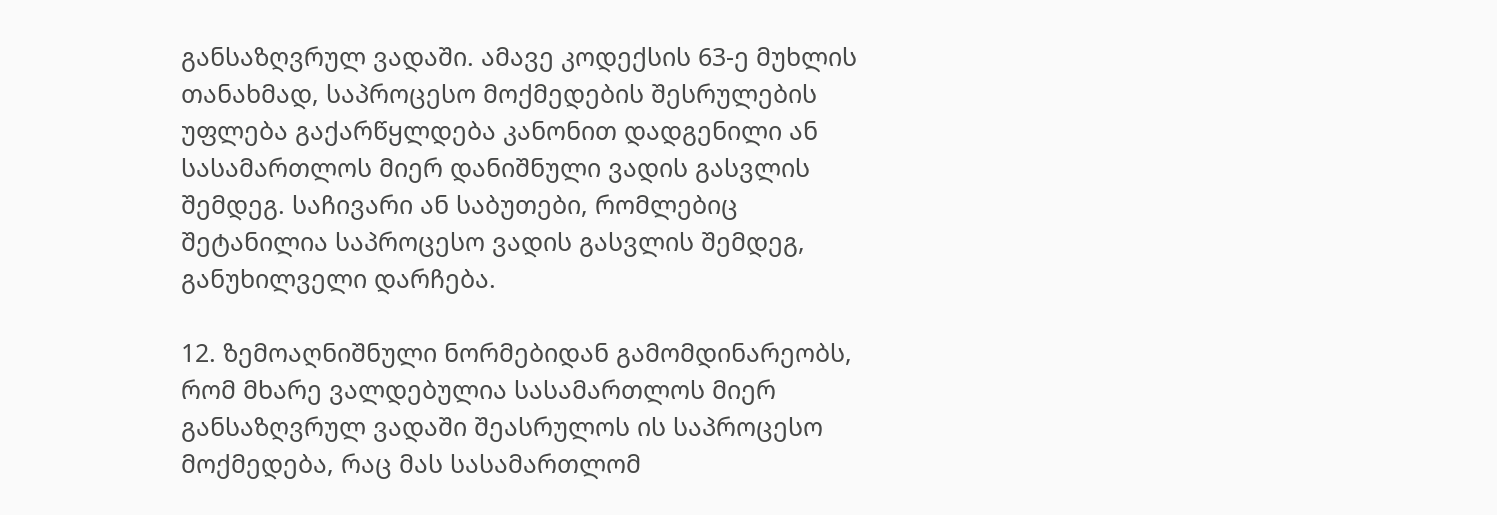განსაზღვრულ ვადაში. ამავე კოდექსის 63-ე მუხლის თანახმად, საპროცესო მოქმედების შესრულების უფლება გაქარწყლდება კანონით დადგენილი ან სასამართლოს მიერ დანიშნული ვადის გასვლის შემდეგ. საჩივარი ან საბუთები, რომლებიც შეტანილია საპროცესო ვადის გასვლის შემდეგ, განუხილველი დარჩება.

12. ზემოაღნიშნული ნორმებიდან გამომდინარეობს, რომ მხარე ვალდებულია სასამართლოს მიერ განსაზღვრულ ვადაში შეასრულოს ის საპროცესო მოქმედება, რაც მას სასამართლომ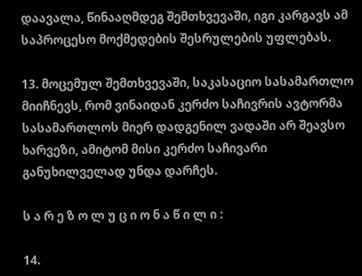დაავალა, წინააღმდეგ შემთხვევაში, იგი კარგავს ამ საპროცესო მოქმედების შესრულების უფლებას.

13. მოცემულ შემთხვევაში, საკასაციო სასამართლო მიიჩნევს, რომ ვინაიდან კერძო საჩივრის ავტორმა სასამართლოს მიერ დადგენილ ვადაში არ შეავსო ხარვეზი, ამიტომ მისი კერძო საჩივარი განუხილველად უნდა დარჩეს.

ს ა რ ე ზ ო ლ უ ც ი ო ნ ა წ ი ლ ი :

14.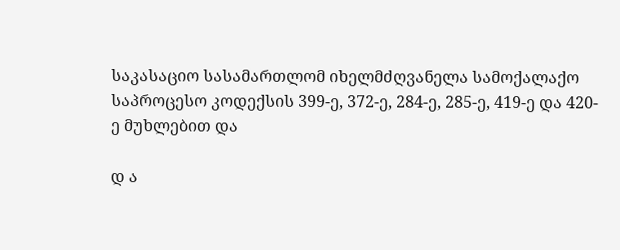საკასაციო სასამართლომ იხელმძღვანელა სამოქალაქო საპროცესო კოდექსის 399-ე, 372-ე, 284-ე, 285-ე, 419-ე და 420-ე მუხლებით და

დ ა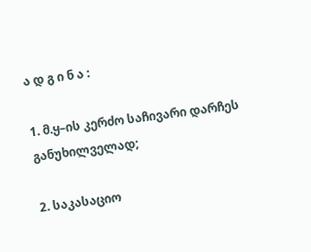ა დ გ ი ნ ა :

1. მ.ყ–ის კერძო საჩივარი დარჩეს განუხილველად;

2. საკასაციო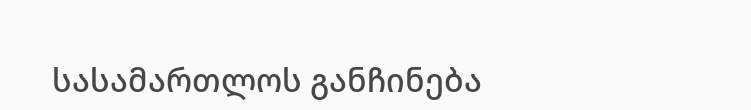სასამართლოს განჩინება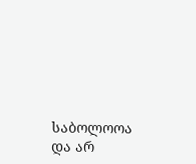საბოლოოა და არ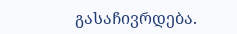გასაჩივრდება.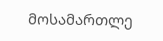მოსამართლე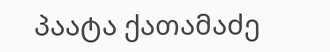პაატა ქათამაძე